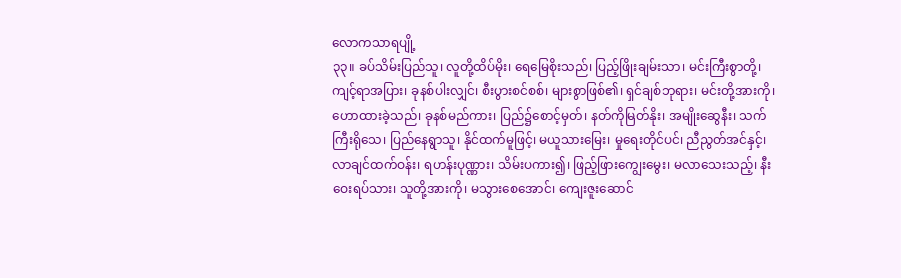လောကသာရပျို့
၃၃။ ခပ်သိမ်းပြည်သူ၊ လူတို့ထိပ်မိုး၊ ရေမြေစိုးသည်၊ ပြည့်ဖြိုးချမ်းသာ၊ မင်းကြီးစွာတို့၊ ကျင့်ရာအပြား၊ ခုနစ်ပါးလျှင်၊ စီးပွားစင်စစ်၊ များစွာဖြစ်၏၊ ရှင်ချစ်ဘုရား၊ မင်းတို့အားကို၊ ဟောထားခဲ့သည်၊ ခုနစ်မည်ကား၊ ပြည်၌စောင့်မှတ်၊ နတ်ကိုမြတ်နိုး၊ အမျိုးဆွေနီး၊ သက်ကြီးရိုသေ၊ ပြည်နေရွာသူ၊ နိုင်ထက်မူဖြင့်၊ မယူသားမြေး၊ မှုရေးတိုင်ပင်၊ ညီညွတ်အင်နှင့်၊ လာချင်ထက်ဝန်း၊ ရဟန်းပုဏ္ဏား၊ သိမ်းပကား၍၊ ဖြည့်ဖြားကျွေးမွေး၊ မလာသေးသည့်၊ နီးဝေးရပ်သား၊ သူတို့အားကို၊ မသွားစေအောင်၊ ကျေးဇူးဆောင်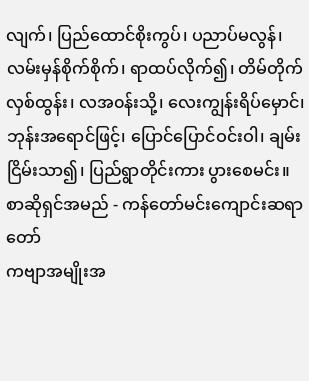လျက်၊ ပြည်ထောင်စိုးကွပ်၊ ပညာပ်မလွန်၊ လမ်းမှန်စိုက်စိုက်၊ ရာထပ်လိုက်၍၊ တိမ်တိုက်လှစ်ထွန်း၊ လအ၀န်းသို့၊ လေးကျွန်းရိပ်မှောင်၊ ဘုန်းအရောင်ဖြင့်၊ ပြောင်ပြောင်ဝင်းဝါ၊ ချမ်းငြိမ်းသာ၍၊ ပြည်ရွာတိုင်းကား ပွားစေမင်း။
စာဆိုရှင်အမည် - ကန်တော်မင်းကျောင်းဆရာတော်
ကဗျာအမျိုးအ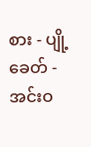စား - ပျို့
ခေတ် - အင်းဝ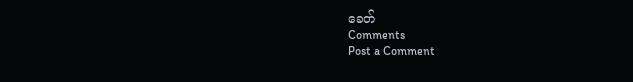ခေတ်
Comments
Post a Comment